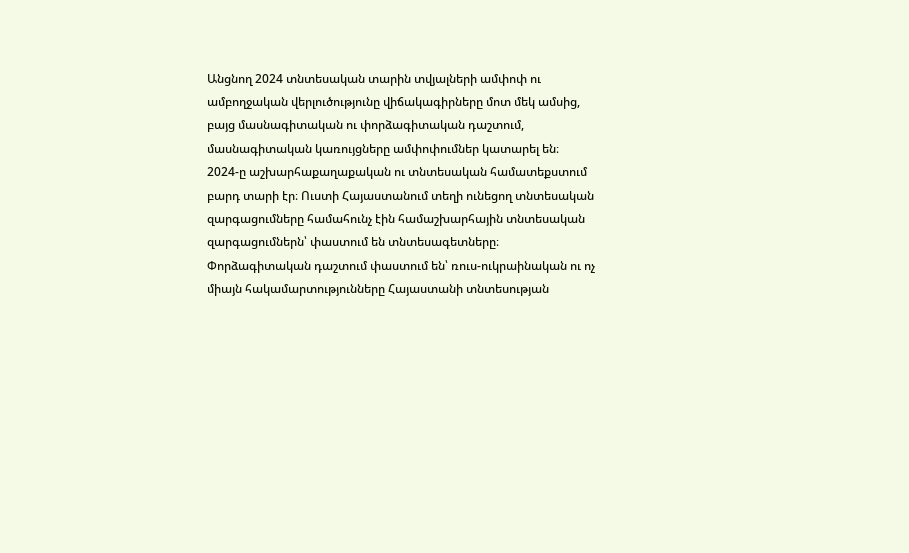Անցնող 2024 տնտեսական տարին տվյալների ամփոփ ու ամբողջական վերլուծությունը վիճակագիրները մոտ մեկ ամսից, բայց մասնագիտական ու փորձագիտական դաշտում, մասնագիտական կառույցները ամփոփումներ կատարել են։
2024-ը աշխարհաքաղաքական ու տնտեսական համատեքստում բարդ տարի էր։ Ուստի Հայաստանում տեղի ունեցող տնտեսական զարգացումները համահունչ էին համաշխարհային տնտեսական զարգացումներն՝ փաստում են տնտեսագետները։ Փորձագիտական դաշտում փաստում են՝ ռուս-ուկրաինական ու ոչ միայն հակամարտությունները Հայաստանի տնտեսության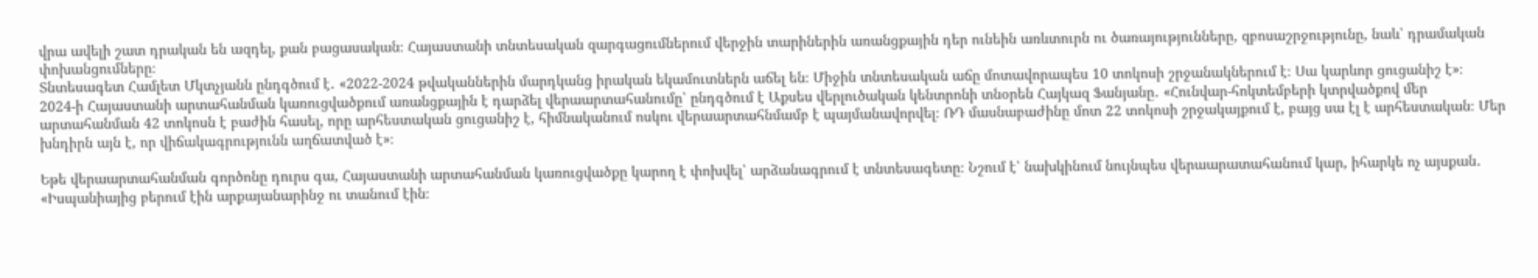վրա ավելի շատ դրական են ազդել, քան բացասական։ Հայաստանի տնտեսական զարգացումներում վերջին տարիներին առանցքային դեր ունեին առևտուրն ու ծառայությունները, զբոսաշրջությունը, նաև՝ դրամական փոխանցումները։
Տնտեսագետ Համլետ Մկտչյանն ընդգծում է․ «2022-2024 թվականներին մարդկանց իրական եկամուտներն աճել են։ Միջին տնտեսական աճը մոտավորապես 10 տոկոսի շրջանակներում է։ Սա կարևոր ցուցանիշ է»։
2024-ի Հայաստանի արտահանման կառուցվածքում առանցքային է դարձել վերաարտահանումը՝ ընդգծում է Աքսես վերլուծական կենտրոնի տնօրեն Հայկազ Ֆանյանը․ «Հունվար-հոկտեմբերի կտրվածքով մեր արտահանման 42 տոկոսն է բաժին հասել, որը արհեստական ցուցանիշ է, հիմնականում ոսկու վերաարտահնմամբ է պայմանավորվել։ ՌԴ մասնաբաժինը մոտ 22 տոկոսի շրջակայքում է, բայց սա էլ է արհեստական։ Մեր խնդիրն այն է, որ վիճակագրությունն աղճատված է»։

Եթե վերաարտահանման գործոնը դուրս գա, Հայաստանի արտահանման կառուցվածքը կարող է փոխվել՝ արձանագրում է տնտեսագետը։ Նշում է՝ նախկինում նույնպես վերաարատահանում կար, իհարկե ոչ այսքան․ «Իսպանիայից բերում էին արքայանարինջ ու տանում էին։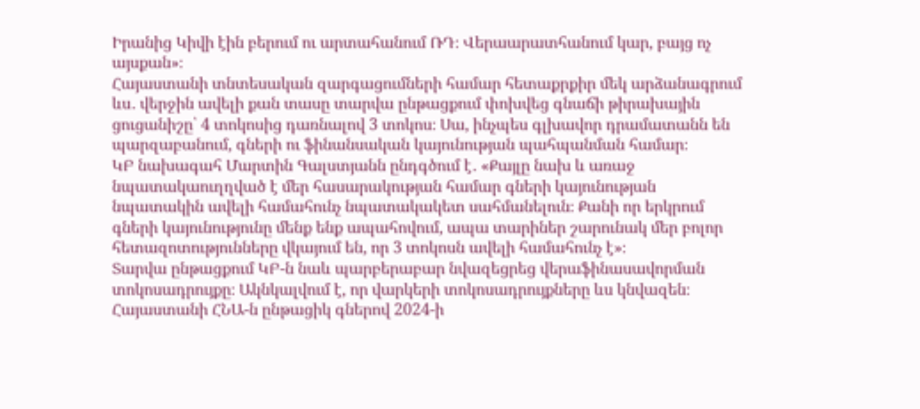Իրանից Կիվի էին բերում ու արտահանում ՌԴ։ Վերաարատհանում կար, բայց ոչ այսքան»։
Հայաստանի տնտեսական զարգացումների համար հետաքրքիր մեկ արձանագրում ևս․ վերջին ավելի քան տասը տարվա ընթացքում փոխվեց գնաճի թիրախային ցուցանիշը՝ 4 տոկոսից դառնալով 3 տոկոս։ Սա, ինչպես գլխավոր դրամատանն են պարզաբանում, գների ու ֆինանսական կայունության պահպանման համար։
ԿԲ նախագահ Մարտին Գալստյանն ընդգծում է․ «Քայլը նախ և առաջ նպատակաուղղված է մեր հասարակության համար գների կայունության նպատակին ավելի համահունչ նպատակակետ սահմանելուն։ Քանի որ երկրում գների կայունությունը մենք ենք ապահովում, ապա տարիներ շարունակ մեր բոլոր հետազոտությունները վկայում են, որ 3 տոկոսն ավելի համահունչ է»։
Տարվա ընթացքում ԿԲ-ն նաև պարբերաբար նվազեցրեց վերաֆինասավորման տոկոսադրույքը։ Ակնկալվում է, որ վարկերի տոկոսադրույքները ևս կնվազեն։
Հայաստանի ՀՆԱ-ն ընթացիկ գներով 2024-ի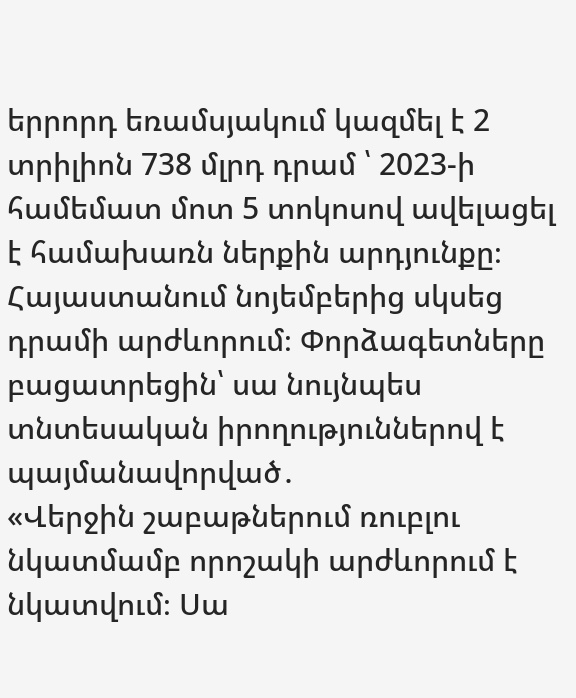երրորդ եռամսյակում կազմել է 2 տրիլիոն 738 մլրդ դրամ ՝ 2023-ի համեմատ մոտ 5 տոկոսով ավելացել է համախառն ներքին արդյունքը։ Հայաստանում նոյեմբերից սկսեց դրամի արժևորում։ Փորձագետները բացատրեցին՝ սա նույնպես տնտեսական իրողություններով է պայմանավորված․
«Վերջին շաբաթներում ռուբլու նկատմամբ որոշակի արժևորում է նկատվում։ Սա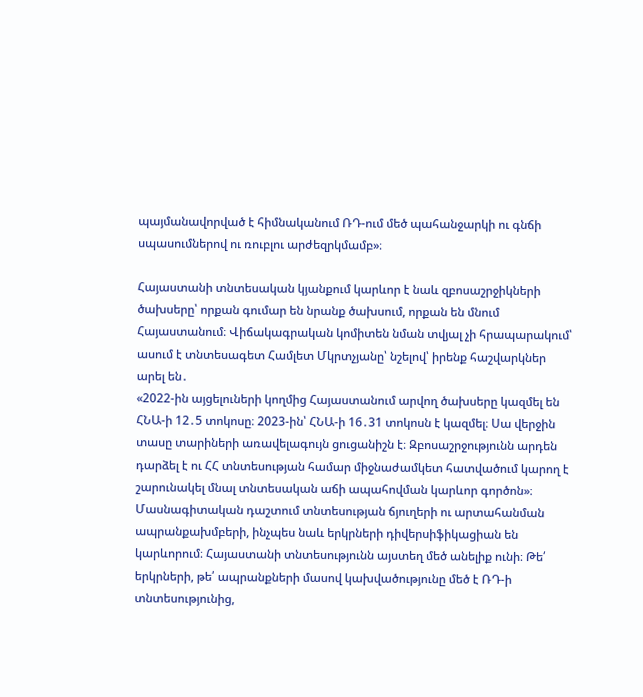պայմանավորված է հիմնականում ՌԴ-ում մեծ պահանջարկի ու գնճի սպասումներով ու ռուբլու արժեզրկմամբ»։

Հայաստանի տնտեսական կյանքում կարևոր է նաև զբոսաշրջիկների ծախսերը՝ որքան գումար են նրանք ծախսում, որքան են մնում Հայաստանում։ Վիճակագրական կոմիտեն նման տվյալ չի հրապարակում՝ ասում է տնտեսագետ Համլետ Մկրտչյանը՝ նշելով՝ իրենք հաշվարկներ արել են․
«2022-ին այցելուների կողմից Հայաստանում արվող ծախսերը կազմել են ՀՆԱ-ի 12․5 տոկոսը։ 2023-ին՝ ՀՆԱ-ի 16․31 տոկոսն է կազմել։ Սա վերջին տասը տարիների առավելագույն ցուցանիշն է։ Զբոսաշրջությունն արդեն դարձել է ու ՀՀ տնտեսության համար միջնաժամկետ հատվածում կարող է շարունակել մնալ տնտեսական աճի ապահովման կարևոր գործոն»։
Մասնագիտական դաշտում տնտեսության ճյուղերի ու արտահանման ապրանքախմբերի, ինչպես նաև երկրների դիվերսիֆիկացիան են կարևորում։ Հայաստանի տնտեսությունն այստեղ մեծ անելիք ունի։ Թե՛ երկրների, թե՛ ապրանքների մասով կախվածությունը մեծ է ՌԴ-ի տնտեսությունից,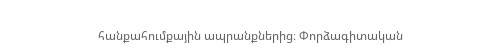հանքահումքային ապրանքներից։ Փորձագիտական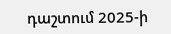դաշտում 2025-ի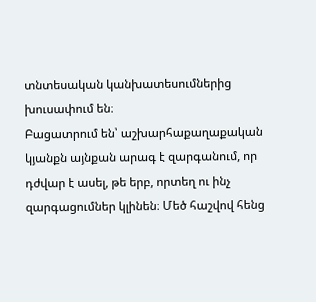տնտեսական կանխատեսումներից խուսափում են։
Բացատրում են՝ աշխարհաքաղաքական կյանքն այնքան արագ է զարգանում, որ դժվար է ասել, թե երբ, որտեղ ու ինչ զարգացումներ կլինեն։ Մեծ հաշվով հենց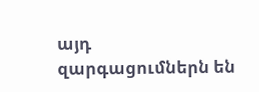այդ զարգացումներն են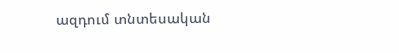ազդում տնտեսական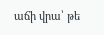աճի վրա՝ թե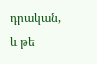դրական, և թե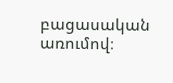բացասական առումով։